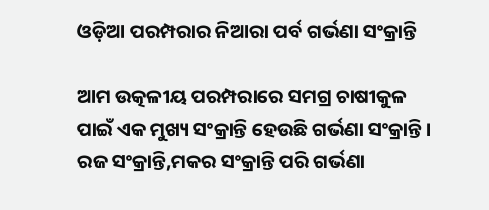ଓଡ଼ିଆ ପରମ୍ପରାର ନିଆରା ପର୍ବ ଗର୍ଭଣା ସଂକ୍ରାନ୍ତି

ଆମ ଉତ୍କଳୀୟ ପରମ୍ପରାରେ ସମଗ୍ର ଚାଷୀକୁଳ ପାଇଁ ଏକ ମୁଖ୍ୟ ସଂକ୍ରାନ୍ତି ହେଉଛି ଗର୍ଭଣା ସଂକ୍ରାନ୍ତି। ରଜ ସଂକ୍ରାନ୍ତି,ମକର ସଂକ୍ରାନ୍ତି ପରି ଗର୍ଭଣା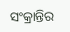ସଂକ୍ରାନ୍ତିର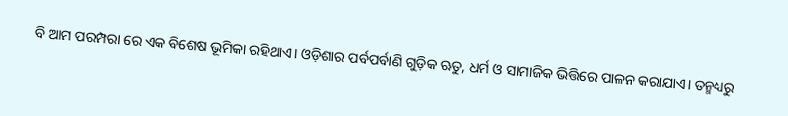ବି ଆମ ପରମ୍ପରା ରେ ଏକ ବିଶେଷ ଭୂମିକା ରହିଥାଏ। ଓଡ଼ିଶାର ପର୍ବପର୍ବାଣି ଗୁଡ଼ିକ ଋତୁ, ଧର୍ମ ଓ ସାମାଜିକ ଭିତ୍ତିରେ ପାଳନ କରାଯାଏ। ତନ୍ମଧ୍ୟରୁ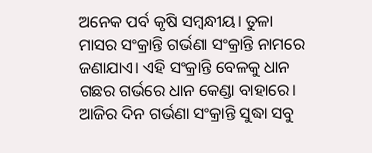ଅନେକ ପର୍ବ କୃଷି ସମ୍ବନ୍ଧୀୟ। ତୁଳା ମାସର ସଂକ୍ରାନ୍ତି ଗର୍ଭଣା ସଂକ୍ରାନ୍ତି ନାମରେ ଜଣାଯାଏ। ଏହି ସଂକ୍ରାନ୍ତି ବେଳକୁ ଧାନ ଗଛର ଗର୍ଭରେ ଧାନ କେଣ୍ଡା ବାହାରେ। ଆଜିର ଦିନ ଗର୍ଭଣା ସଂକ୍ରାନ୍ତି ସୁଦ୍ଧା ସବୁ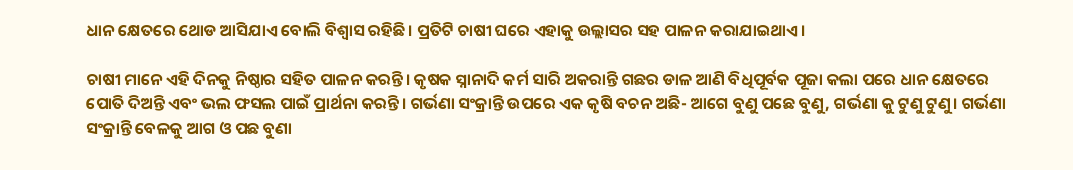ଧାନ କ୍ଷେତରେ ଥୋଡ ଆସିଯାଏ ବୋଲି ବିଶ୍ୱାସ ରହିଛି। ପ୍ରତିଟି ଚାଷୀ ଘରେ ଏହାକୁ ଉଲ୍ଲାସର ସହ ପାଳନ କରାଯାଇଥାଏ।

ଚାଷୀ ମାନେ ଏହି ଦିନକୁ ନିଷ୍ଠାର ସହିତ ପାଳନ କରନ୍ତି। କୃଷକ ସ୍ନାନାଦି କର୍ମ ସାରି ଅକରାନ୍ତି ଗଛର ଡାଳ ଆଣି ବିଧିପୂର୍ବକ ପୂଜା କଲା ପରେ ଧାନ କ୍ଷେତରେ ପୋତି ଦିଅନ୍ତି ଏବଂ ଭଲ ଫସଲ ପାଇଁ ପ୍ରାର୍ଥନା କରନ୍ତି। ଗର୍ଭଣା ସଂକ୍ରାନ୍ତି ଉପରେ ଏକ କୃଷି ବଚନ ଅଛି- ଆଗେ ବୁଣୁ ପଛେ ବୁଣୁ, ଗର୍ଭଣା କୁ ଟୁଣୁ ଟୁଣୁ। ଗର୍ଭଣା ସଂକ୍ରାନ୍ତି ବେଳକୁ ଆଗ ଓ ପଛ ବୁଣା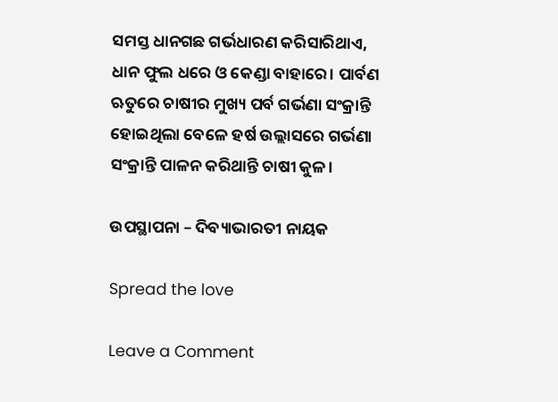ସମସ୍ତ ଧାନଗଛ ଗର୍ଭଧାରଣ କରିସାରିଥାଏ, ଧାନ ଫୁଲ ଧରେ ଓ କେଣ୍ଡା ବାହାରେ। ପାର୍ବଣ ଋତୁରେ ଚାଷୀର ମୁଖ୍ୟ ପର୍ବ ଗର୍ଭଣା ସଂକ୍ରାନ୍ତି ହୋଇଥିଲା ବେଳେ ହର୍ଷ ଉଲ୍ଲାସରେ ଗର୍ଭଣା ସଂକ୍ରାନ୍ତି ପାଳନ କରିଥାନ୍ତି ଚାଷୀ କୁଳ।

ଉପସ୍ଥାପନା – ଦିବ୍ୟାଭାରତୀ ନାୟକ

Spread the love

Leave a Comment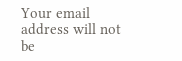Your email address will not be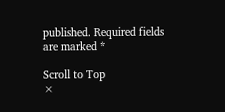published. Required fields are marked *

Scroll to Top
×